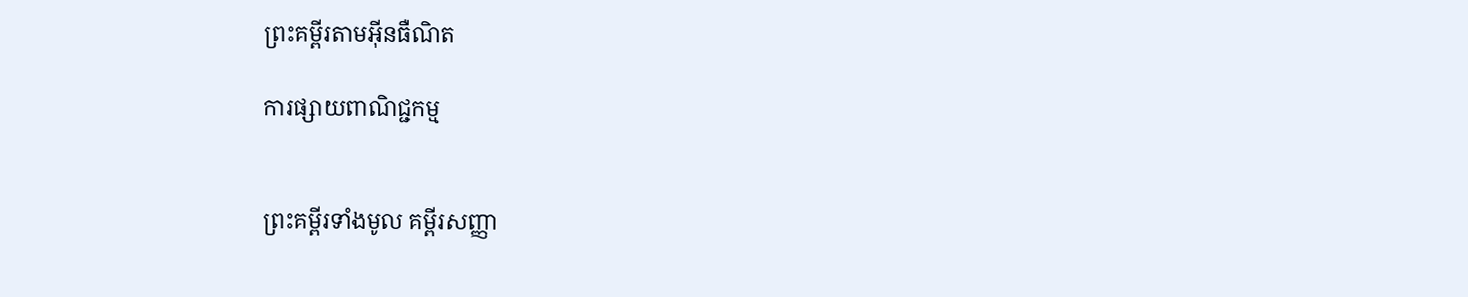ព្រះគម្ពីរតាមអ៊ីនធឺណិត

ការផ្សាយពាណិជ្ជកម្ម


ព្រះគម្ពីរទាំងមូល គម្ពីរសញ្ញា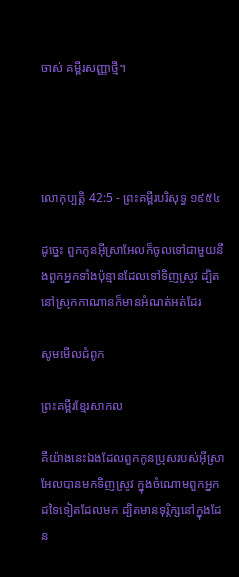ចាស់ គម្ពីរសញ្ញាថ្មី។




លោកុ‌ប្បត្តិ 42:5 - ព្រះគម្ពីរបរិសុទ្ធ ១៩៥៤

ដូច្នេះ ពួកកូនអ៊ីស្រាអែលក៏ចូលទៅជាមួយនឹងពួកអ្នកទាំងប៉ុន្មានដែលទៅទិញស្រូវ ដ្បិតនៅស្រុកកាណានក៏មានអំណត់អត់ដែរ

សូមមើលជំពូក

ព្រះគម្ពីរខ្មែរសាកល

គឺយ៉ាងនេះឯងដែលពួកកូនប្រុសរបស់អ៊ីស្រាអែលបានមកទិញស្រូវ ក្នុងចំណោមពួកអ្នកដទៃទៀតដែលមក ដ្បិតមានទុរ្ភិក្សនៅក្នុងដែន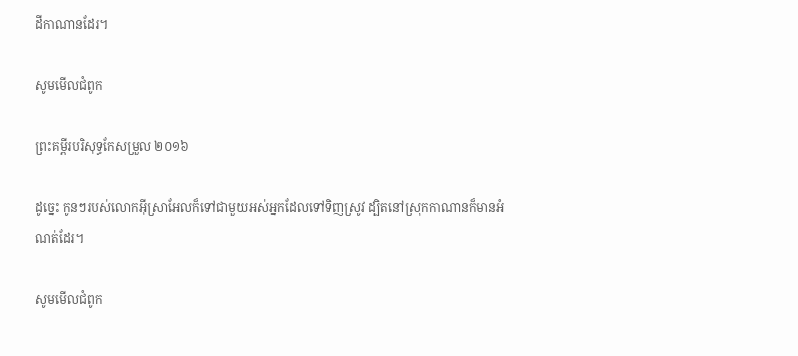ដីកាណានដែរ។

សូមមើលជំពូក

ព្រះគម្ពីរបរិសុទ្ធកែសម្រួល ២០១៦

ដូច្នេះ កូនៗរបស់លោកអ៊ីស្រា‌អែលក៏ទៅជា‌មួយអស់អ្នកដែលទៅទិញស្រូវ ដ្បិតនៅស្រុកកាណានក៏មានអំណត់ដែរ។

សូមមើលជំពូក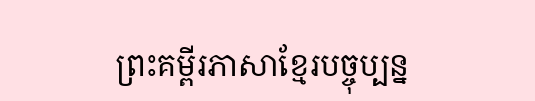ព្រះគម្ពីរភាសាខ្មែរបច្ចុប្បន្ន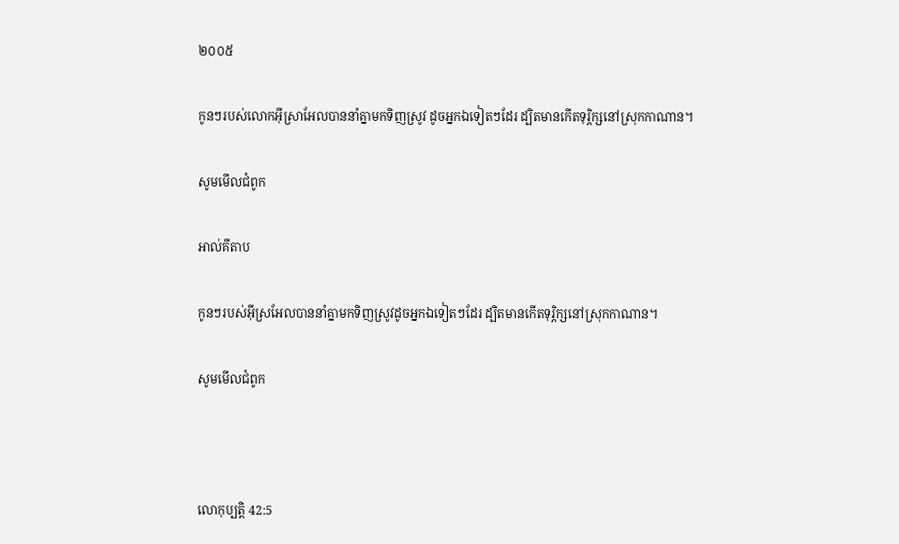២០០៥

កូនៗរបស់លោកអ៊ីស្រា‌អែលបាននាំគ្នាមកទិញស្រូវ ដូចអ្នកឯទៀតៗដែរ ដ្បិតមានកើតទុរ្ភិក្សនៅស្រុកកាណាន។

សូមមើលជំពូក

អាល់គីតាប

កូនៗរបស់អ៊ីស្រ‌អែលបាននាំគ្នាមកទិញស្រូវដូចអ្នកឯទៀតៗដែរ ដ្បិតមានកើតទុរ្ភិក្សនៅស្រុកកាណាន។

សូមមើលជំពូក



លោកុ‌ប្បត្តិ 42:5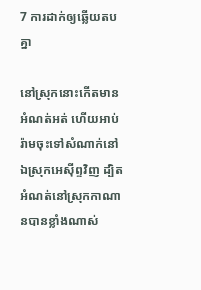7 ការដាក់ឲ្យឆ្លើយតបគ្នា

នៅស្រុកនោះកើតមានអំណត់អត់ ហើយអាប់រ៉ាមចុះទៅសំណាក់នៅឯស្រុកអេស៊ីព្ទវិញ ដ្បិតអំណត់នៅស្រុកកាណានបានខ្លាំងណាស់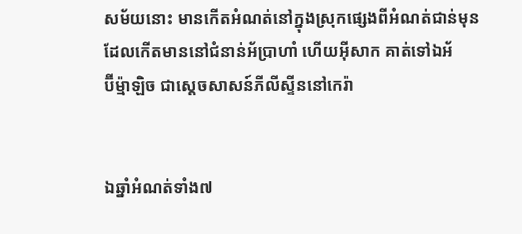សម័យនោះ មានកើតអំណត់នៅក្នុងស្រុកផ្សេងពីអំណត់ជាន់មុន ដែលកើតមាននៅជំនាន់អ័ប្រា‌ហាំ ហើយអ៊ីសាក គាត់ទៅឯអ័ប៊ី‌ម៉្មា‌ឡិច ជាស្តេចសាសន៍ភីលីស្ទីននៅកេរ៉ា


ឯឆ្នាំអំណត់ទាំង៧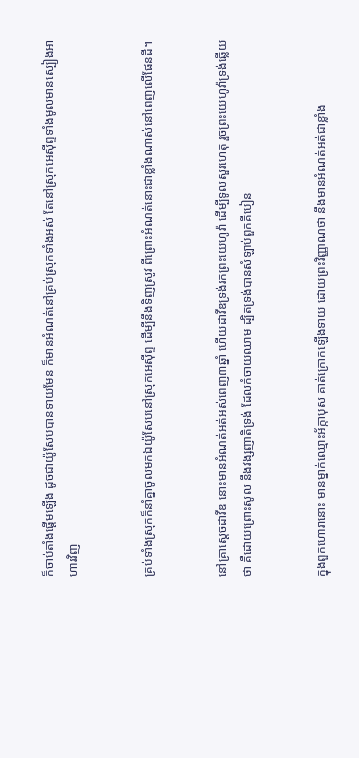ក៏ចាប់តាំងផ្តើមឡើង ដូចជាយ៉ូសែបបានទាយមែន ក៏មានអំណត់នៅគ្រប់ស្រុកទាំងអស់ តែនៅស្រុកអេស៊ីព្ទទាំងមូលមានស្បៀងអាហារវិញ


គ្រប់ទាំងស្រុកក៏នាំគ្នាចូលមកឯយ៉ូសែបនៅស្រុកអេស៊ីព្ទ ដើម្បីនឹងទិញស្រូវ ពីព្រោះអំណត់នោះជាខ្លាំងណាស់នៅពេញលើផែនដី។


នៅគ្រាស្តេចដាវីឌ នោះមានអំណត់អត់អស់ពេញ៣ឆ្នាំ ហើយដាវីឌទ្រង់រកព្រះ‌យេហូវ៉ា ដើម្បីទូលសួរហេតុ រួចព្រះ‌យេហូវ៉ាទ្រង់ឆ្លើយថា គឺដោយព្រោះសូល នឹងវង្ស‌ញាតិទ្រង់ ដែលកំចាយឈាម ដ្បិតទ្រង់បានសំឡាប់ពួកគីបៀន


ក្នុងពួកហោរានោះ មានម្នាក់ឈ្មោះអ័ក្កា‌បុស គាត់ក្រោកឡើងទាយ ដោយព្រះ‌វិញ្ញាណថា នឹងមានអំណត់អត់ជាខ្លាំង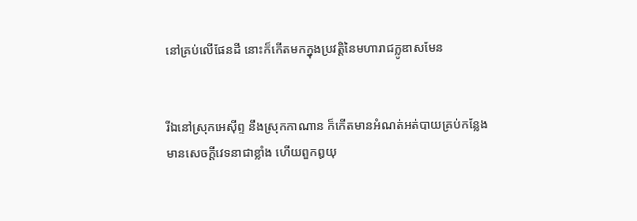នៅគ្រប់លើផែនដី នោះក៏កើតមកក្នុងប្រវត្តិនៃមហារាជក្លូឌាសមែន


រីឯនៅស្រុកអេស៊ីព្ទ នឹងស្រុកកា‌ណាន ក៏កើតមានអំណត់អត់បាយគ្រប់កន្លែង មានសេចក្ដីវេទនាជាខ្លាំង ហើយពួកឰយុ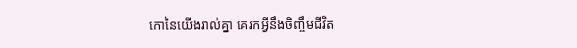កោនៃយើងរាល់គ្នា គេរកអ្វីនឹងចិញ្ចឹមជីវិត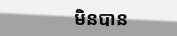មិនបាន